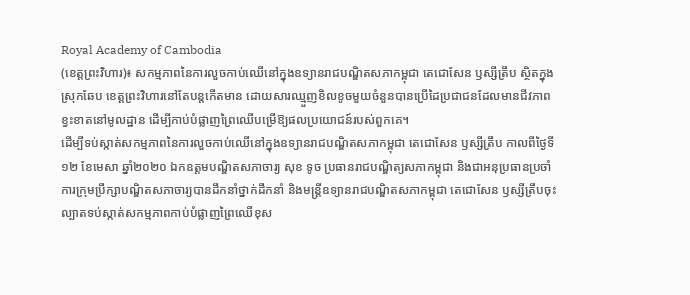Royal Academy of Cambodia
(ខេត្តព្រះវិហារ)៖ សកម្មភាពនៃការលួចកាប់ឈើនៅក្នុងឧទ្យានរាជបណ្ឌិតសភាកម្ពុជា តេជោសែន ឫស្សីត្រឹប ស្ថិតក្នុងស្រុកឆែប ខេត្តព្រះវិហារនៅតែបន្តកើតមាន ដោយសារឈ្មួញខិលខូចមួយចំនួនបានប្រើដៃប្រជាជនដែលមានជីវភាពខ្វះខាតនៅមូលដ្ឋាន ដើម្បីកាប់បំផ្លាញព្រៃឈើបម្រើឱ្យផលប្រយោជន៍របស់ពួកគេ។
ដើម្បីទប់ស្កាត់សកម្មភាពនៃការលួចកាប់ឈើនៅក្នុងឧទ្យានរាជបណ្ឌិតសភាកម្ពុជា តេជោសែន ឫស្សីត្រឹប កាលពីថ្ងៃទី១២ ខែមេសា ឆ្នាំ២០២០ ឯកឧត្តមបណ្ឌិតសភាចារ្យ សុខ ទូច ប្រធានរាជបណ្ឌិត្យសភាកម្ពុជា និងជាអនុប្រធានប្រចាំការក្រុមប្រឹក្សាបណ្ឌិតសភាចារ្យបានដឹកនាំថ្នាក់ដឹកនាំ និងមន្ត្រីឧទ្យានរាជបណ្ឌិតសភាកម្ពុជា តេជោសែន ឫស្សីត្រឹបចុះល្បាតទប់ស្កាត់សកម្មភាពកាប់បំផ្លាញព្រៃឈើខុស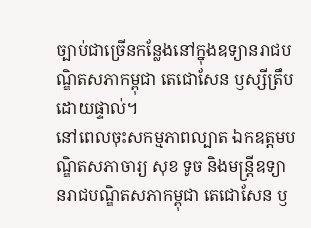ច្បាប់ជាច្រើនកន្លែងនៅក្នុងឧទ្យានរាជបណ្ឌិតសភាកម្ពុជា តេជោសែន ឫស្សីត្រឹបដោយផ្ទាល់។
នៅពេលចុះសកម្មភាពល្បាត ឯកឧត្តមបណ្ឌិតសភាចារ្យ សុខ ទូច និងមន្ត្រីឧទ្យានរាជបណ្ឌិតសភាកម្ពុជា តេជោសែន ឫ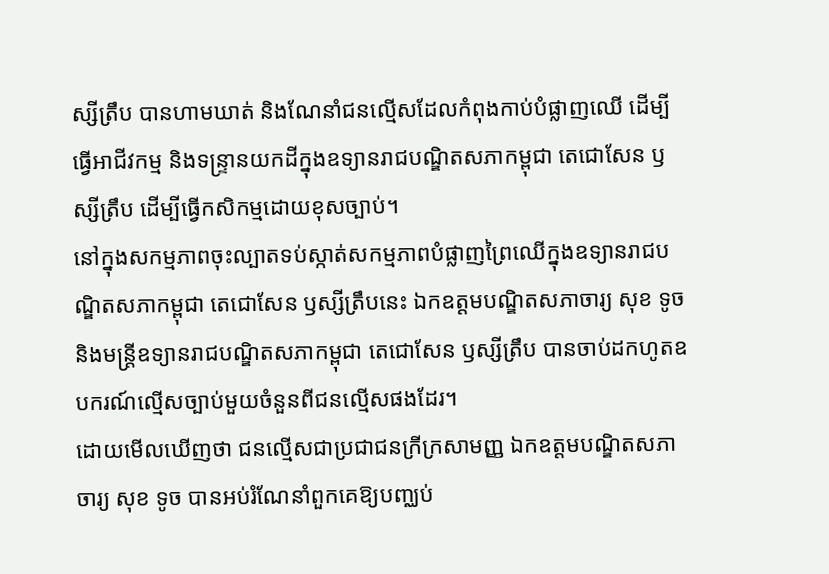ស្សីត្រឹប បានហាមឃាត់ និងណែនាំជនល្មើសដែលកំពុងកាប់បំផ្លាញឈើ ដើម្បីធ្វើអាជីវកម្ម និងទន្ទ្រានយកដីក្នុងឧទ្យានរាជបណ្ឌិតសភាកម្ពុជា តេជោសែន ឫស្សីត្រឹប ដើម្បីធ្វើកសិកម្មដោយខុសច្បាប់។
នៅក្នុងសកម្មភាពចុះល្បាតទប់ស្កាត់សកម្មភាពបំផ្លាញព្រៃឈើក្នុងឧទ្យានរាជបណ្ឌិតសភាកម្ពុជា តេជោសែន ឫស្សីត្រឹបនេះ ឯកឧត្តមបណ្ឌិតសភាចារ្យ សុខ ទូច និងមន្ត្រីឧទ្យានរាជបណ្ឌិតសភាកម្ពុជា តេជោសែន ឫស្សីត្រឹប បានចាប់ដកហូតឧបករណ៍ល្មើសច្បាប់មួយចំនួនពីជនល្មើសផងដែរ។
ដោយមើលឃើញថា ជនល្មើសជាប្រជាជនក្រីក្រសាមញ្ញ ឯកឧត្តមបណ្ឌិតសភាចារ្យ សុខ ទូច បានអប់រំណែនាំពួកគេឱ្យបញ្ឈប់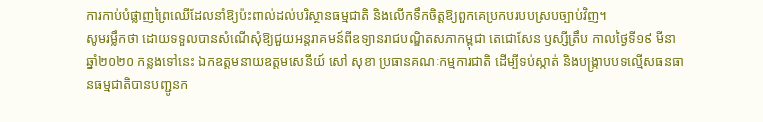ការកាប់បំផ្លាញព្រៃឈើដែលនាំឱ្យប៉ះពាល់ដល់បរិស្ថានធម្មជាតិ និងលើកទឹកចិត្តឱ្យពួកគេប្រកបរបបស្របច្បាប់វិញ។
សូមរម្លឹកថា ដោយទទួលបានសំណើសុំឱ្យជួយអន្តរាគមន៍ពីឧទ្យានរាជបណ្ឌិតសភាកម្ពុជា តេជោសែន ឫស្សីត្រឹប កាលថ្ងៃទី១៩ មីនា ឆ្នាំ២០២០ កន្លងទៅនេះ ឯកឧត្តមនាយឧត្តមសេនីយ៍ សៅ សុខា ប្រធានគណៈកម្មការជាតិ ដើម្បីទប់ស្កាត់ និងបង្ក្រាបបទល្មើសធនធានធម្មជាតិបានបញ្ជូនក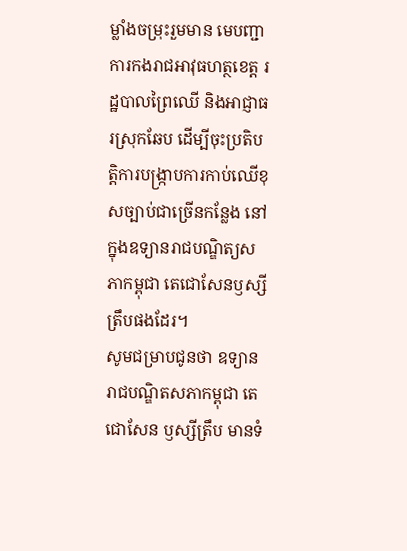ម្លាំងចម្រុះរួមមាន មេបញ្ជាការកងរាជអាវុធហត្ថខេត្ត រដ្ឋបាលព្រៃឈើ និងអាជ្ញាធរស្រុកឆែប ដើម្បីចុះប្រតិបត្តិការបង្ក្រាបការកាប់ឈើខុសច្បាប់ជាច្រើនកន្លែង នៅក្នុងឧទ្យានរាជបណ្ឌិត្យសភាកម្ពុជា តេជោសែនឫស្សីត្រឹបផងដែរ។
សូមជម្រាបជូនថា ឧទ្យានរាជបណ្ឌិតសភាកម្ពុជា តេជោសែន ឫស្សីត្រឹប មានទំ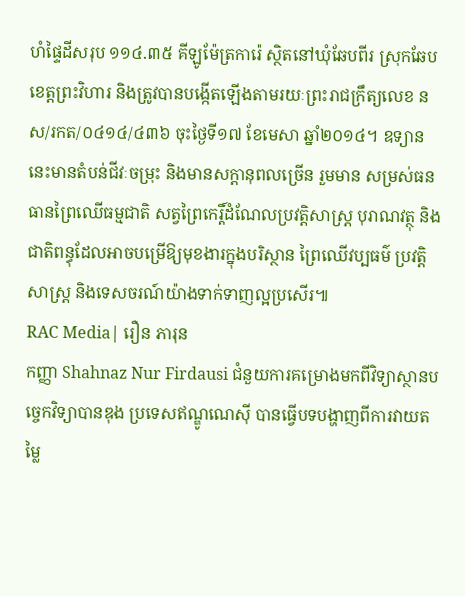ហំផ្ទៃដីសរុប ១១៤.៣៥ គីឡូម៉ែត្រការ៉េ ស្ថិតនៅឃុំឆែបពីរ ស្រុកឆែប ខេត្តព្រះវិហារ និងត្រូវបានបង្កើតឡើងតាមរយៈព្រះរាជក្រឹត្យលេខ នស/រកត/០៤១៤/៤៣៦ ចុះថ្ងៃទី១៧ ខែមេសា ឆ្នាំ២០១៤។ ឧទ្យាននេះមានតំបន់ជីវៈចម្រុះ និងមានសក្តានុពលច្រើន រួមមាន សម្រស់ធនធានព្រៃឈើធម្មជាតិ សត្វព្រៃកេរ្តិ៍ដំណែលប្រវត្តិសាស្ត្រ បុរាណវត្ថុ និងជាតិពន្ធុដែលអាចបម្រើឱ្យមុខងារក្នុងបរិស្ថាន ព្រៃឈើវប្បធម៌ ប្រវត្តិសាស្រ្ត និងទេសចរណ៍យ៉ាងទាក់ទាញល្អប្រសើរ៕
RAC Media| រឿន ភារុន
កញ្ញា Shahnaz Nur Firdausi ជំនួយការគម្រោងមកពីវិទ្យាស្ថានបច្ចេកវិទ្យាបានឌុង ប្រទេសឥណ្ឌូណេស៊ី បានធ្វើបទបង្ហាញពីការវាយតម្លៃ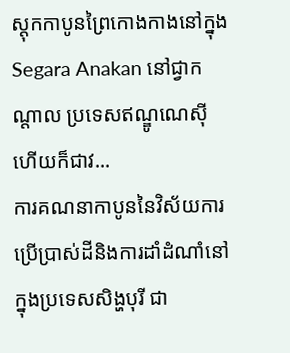ស្តុកកាបូនព្រៃកោងកាងនៅក្នុង Segara Anakan នៅជ្វាកណ្តាល ប្រទេសឥណ្ឌូណេស៊ី ហើយក៏ជាវ...
ការគណនាកាបូននៃវិស័យការប្រើប្រាស់ដីនិងការដាំដំណាំនៅក្នុងប្រទេសសិង្ហបុរី ជា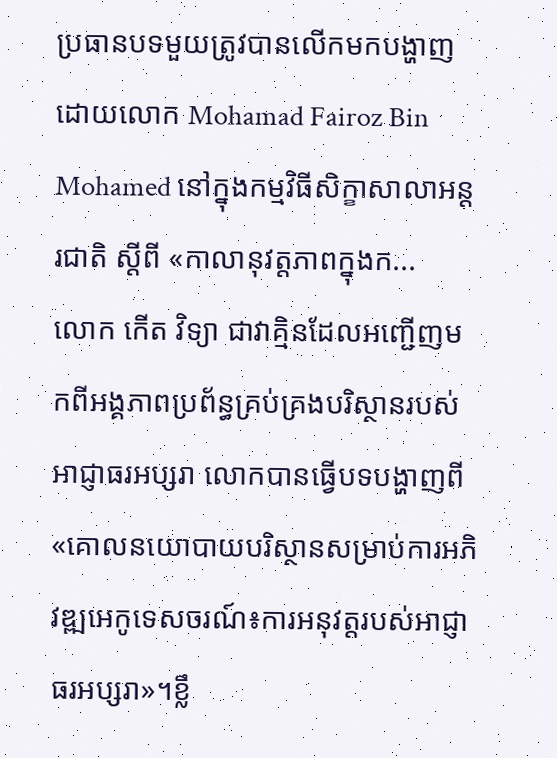ប្រធានបទមួយត្រូវបានលើកមកបង្ហាញ ដោយលោក Mohamad Fairoz Bin Mohamed នៅក្នុងកម្មវិធីសិក្ខាសាលាអន្តរជាតិ ស្តីពី «កាលានុវត្តភាពក្នុងក...
លោក កើត វិទ្យា ជាវាគ្មិនដែលអញ្ជើញមកពីអង្គភាពប្រព័ន្ធគ្រប់គ្រងបរិស្ថានរបស់អាជ្ញាធរអប្សរា លោកបានធ្វើបទបង្ហាញពី «គោលនយោបាយបរិស្ថានសម្រាប់ការអភិវឌ្ឍអេកូទេសចរណ៍៖ការអនុវត្តរបស់អាជ្ញាធរអប្សរា»។ខ្លឹ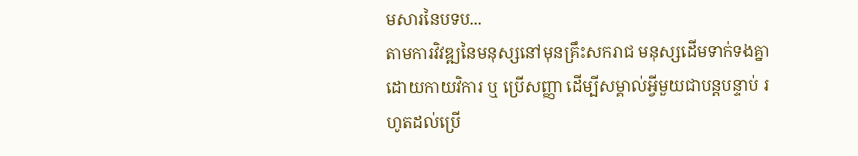មសារនៃបទប...
តាមការវិវឌ្ឍនៃមនុស្សនៅមុនគ្រឹះសករាជ មនុស្សដើមទាក់ទងគ្នាដោយកាយវិការ ឬ ប្រើសញ្ញា ដើម្បីសម្គាល់អ្វីមួយជាបន្តបន្ទាប់ រហូតដល់ប្រើ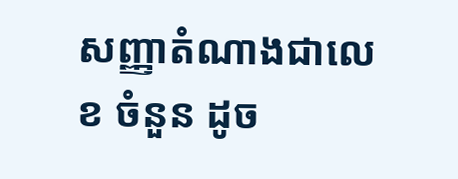សញ្ញាតំណាងជាលេខ ចំនួន ដូច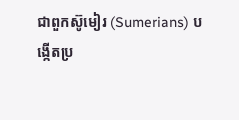ជាពួកស៊ូមៀរ (Sumerians) បង្កើតប្រ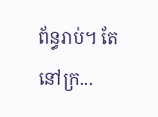ព័ន្ធរាប់។ តែនៅក្រ...